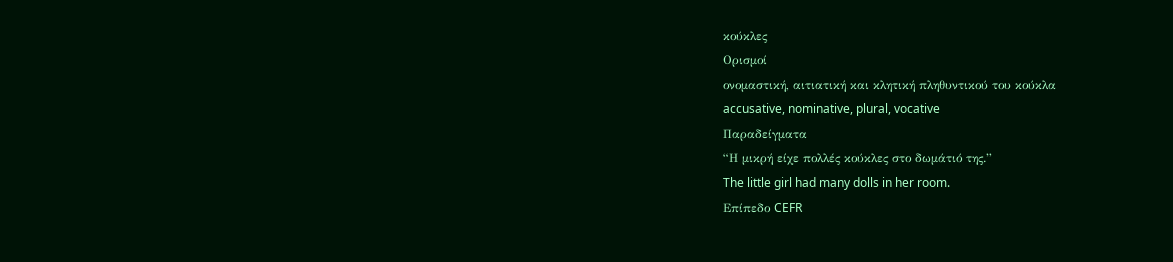κούκλες
Ορισμοί
ονομαστική, αιτιατική και κλητική πληθυντικού του κούκλα
accusative, nominative, plural, vocative
Παραδείγματα
“Η μικρή είχε πολλές κούκλες στο δωμάτιό της.”
The little girl had many dolls in her room.
Επίπεδο CEFR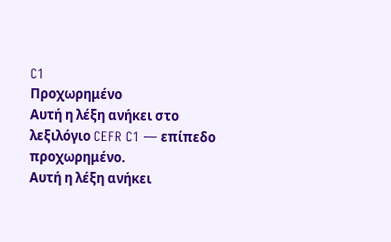C1
Προχωρημένο
Αυτή η λέξη ανήκει στο λεξιλόγιο CEFR C1 — επίπεδο προχωρημένο.
Αυτή η λέξη ανήκει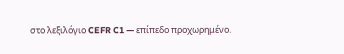στο λεξιλόγιο CEFR C1 — επίπεδο προχωρημένο.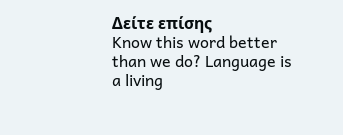Δείτε επίσης
Know this word better than we do? Language is a living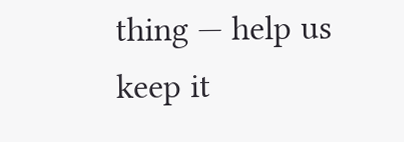thing — help us keep it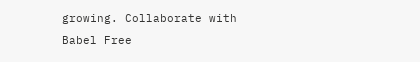growing. Collaborate with Babel Free